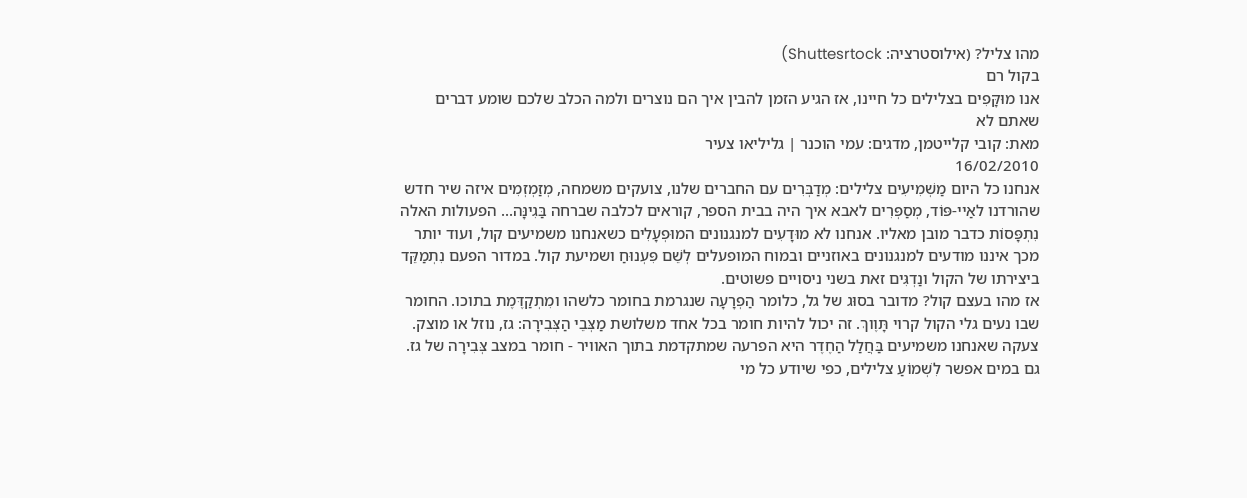מהו צליל? (אילוסטרציה: Shuttesrtock)
בקול רם
אנו מוּקָּפִים בצלילים כל חיינו, אז הגיע הזמן להבין איך הם נוצרים ולמה הכלב שלכם שומע דברים שאתם לא
מאת: קובי קלייטמן, מדגים: עמי הוכנר | גליליאו צעיר
16/02/2010
אנחנו כל היום מַשְׁמִיעִים צלילים: מְדַבְּרִים עם החברים שלנו, צועקים משמחה, מְזַמְזְמִים איזה שיר חדש שהורדנו לאַיי-פּוֹד, מְסַפְּרִים לאבא איך היה בבית הספר, קוראים לכלבה שברחה בַּגִינָּה... הפעולות האלה נִתְפָּסוֹת כדבר מובן מאליו. אנחנו לא מוּדָעִים למנגנונים המוּפְעָלִים כשאנחנו משמיעים קול, ועוד יותר מכך איננו מודעים למנגנונים באוזניים ובמוח המופעלים לְשֵׁם פִּעְנוּחַ ושמיעת קול. במדור הפעם נִתְמַקֵּד ביצירתו של הקול ונַדְגִּים זאת בשני ניסויים פשוטים.
אז מהו בעצם קול? מדובר בסוּג של גל, כלומר הַפְרָעָה שנגרמת בחומר כלשהו ומִתְקַדֶּמֶת בתוכו. החומר שבו נעים גלי הקול קרוי תָּוֶוךְ. זה יכול להיות חומר בכל אחד משלושת מַצְּבֵי הַצְּבִירָה: גז, נוזל או מוצק. צעקה שאנחנו משמיעים בַּחֲלַל הַחֶדֶר היא הפרעה שמתקדמת בתוך האוויר - חומר במצב צְּבִירָה של גז. גם במים אפשר לִשְׁמוֹעַ צלילים, כפי שיודע כל מי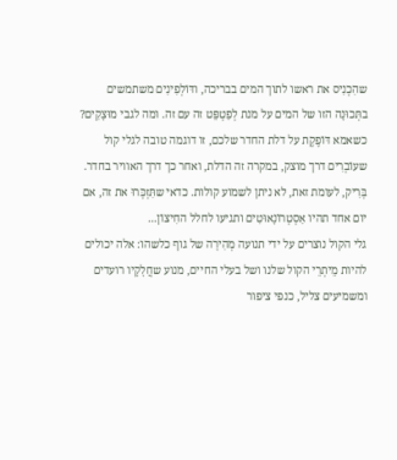שהִכְנִיס את ראשו לתוך המים בבריכה, ודּוֹלְפִינִים משתמשים בתְּכוּנָה הזו של המים על מנת לְפַטְפֵּט זה עם זה. ומה לגבי מוּצָקִים? כשאמא דּוֹפֶקֶת על דלת החדר שלכם, זו דוגמה טובה לגלי קול שעוֹבְרִים דרך מוצק, במקרה זה הדלת, ואחר כך דרך האוויר בחדר. בְּרִיק, לעומת זאת, לא ניתן לשמוע קולות. כדאי שתִּזְכְּרוּ את זה, אם יום אחד תהיו אַסְטְרוֹנָאוּטִים ותגיעו לחלל החִיצוֹן...
גלי הקול נוצרים על ידי תנועה מְהִירָה של גוף כלשהו: אלה יכולים להיות מֵיתְרֵי הקול שלנו ושל בעלי החיים, מנוע שחֲלָקָיו רועדים ומשמיעים צליל, כנפי ציפור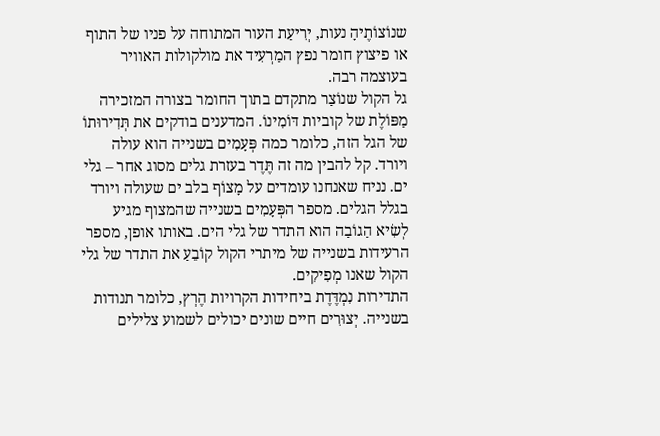שנוֹצוֹתֶיהָ נעות, יְרִיעַת העור המתוחה על פניו של התוף או פיצוץ חומר נפץ המַרְעִיד את מולקולות האוויר בעוצמה רבה.
גל הקול שנוֹצַר מתקדם בתוך החומר בצורה המזכירה מַפּוֹלֶת של קוביות דּוֹמִינוֹ. המדענים בודקים את תְּדִירוּתוֹ של הגל הזה, כלומר כמה פְּעָמִים בשנייה הוא עולה ויורד. קל להבין מה זה תֶּדֶר בעזרת גלים מסוג אחר – גלי ים. נניח שאנחנו עומדים על מָצוֹף בלב ים שעולה ויורד בגלל הגלים. מספר הפְּעָמִים בשנייה שהמצוף מגיע לְשִׂיא הַגוֹבַה הוא התדר של גלי הים. באותו אופן, מספר הרעידות בשנייה של מיתרי הקול קוֹבֵעַ את התדר של גלי הקול שאנו מְפִיקִים.
התדירות נִמְדֶּדֶת ביחידות הקרויות הֶרְץ, כלומר תנודות בשנייה. יְצוּרִים חיים שונים יכולים לשמוע צלילים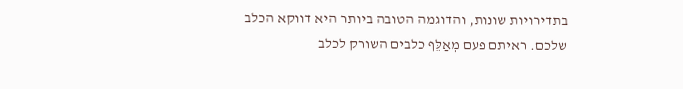בתדירויות שונות, והדוגמה הטובה ביותר היא דווקא הכלב שלכם. ראיתם פעם מְאַלֵּף כלבים השורק לכלב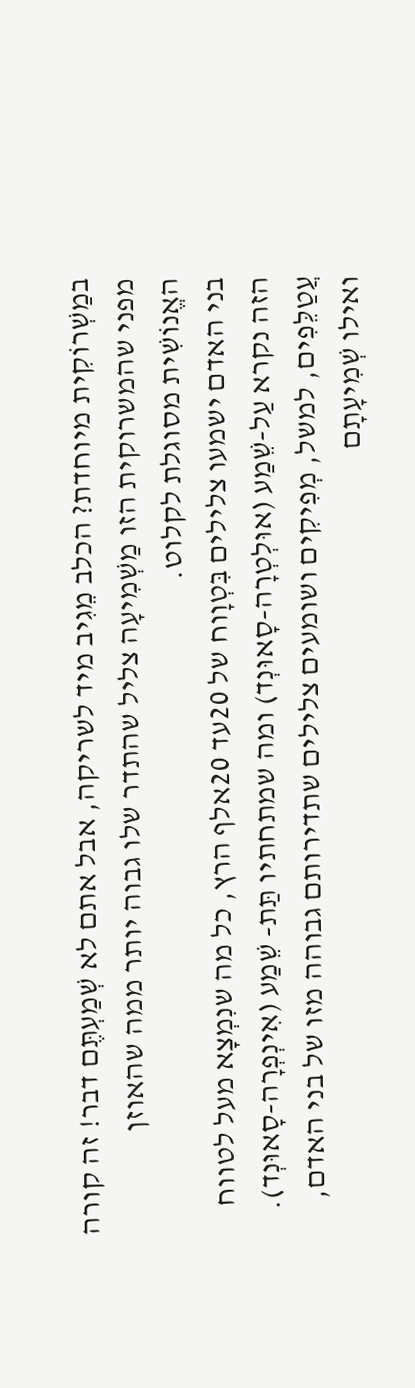במַשְׁרוֹקִית מיוחדת? הכלב מֵגִיב מיד לשריקה, אבל אתם לא שְׁמַעְתֶּם דבר! זה קורה מפני שהמשרוקית הזו מַשְׁמִיעָה צליל שהתדר שלו גבוה יותר ממה שהאוזן האֱנוֹשִׁית מסוגלת לקלוט.
בני האדם ישמעו צלילים בִּטְוָוח של 20עד 20אלף הרץ, כל מה שנִמְצָא מעל לטווח הזה נקרא עַל-שֵׁמַע (אוּלְטְרָה-סָאוּנְד) ומה שמתחתיו תַּת- שֵׁמַע (אִינְפְרָה-סָאוּנְד). עֲטַלֵּפִים, למשל, מְפִיקִים ושומעים צלילים שתדירותם גבוהה מזו של בני האדם, ואילו שְׁמִיעָתָם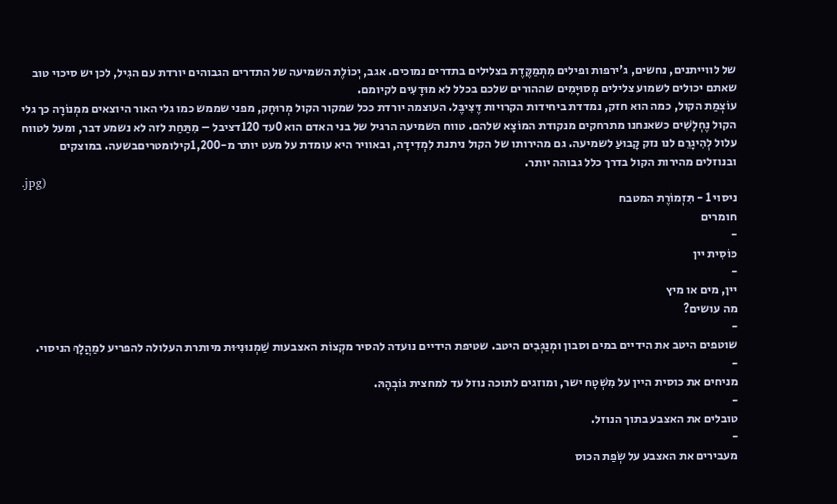של לווייתנים, נחשים, ג'ירפות ופילים מִתְמַקֶּדֶת בצלילים בתדרים נמוכים. אגב, יְכוֹלֶת השמיעה של התדרים הגבוהים יורדת עם הגִיל, לכן יש סיכוי טוב שאתם יכולים לשמוע צלילים מְסוּיָמִים שההורים שלכם בכלל לא מוּדָעִים לקיומם.
עוֹצְמַת הקול, כמה הוא חזק, נמדדת ביחידות הקרויות דֶּצִיבֶּל. העוצמה יורדת ככל שמקור הקול מְרוּחָק, מפני שממש כמו גלי האור היוצאים ממְנוֹרָה כך גלי הקול נֶחְלָשִׁים כשאנחנו מתרחקים מנקודת המוֹצָא שלהם. טווח השמיעה הרגיל של בני האדם הוא 0עד 120דציבל – מִתַּחַת לזה לא נשמע דבר, ומעל לטווח עלול לְהִיגָרֵם לנו נזק קָבוּעַ לשמיעה. גם מהירותו של הקול ניתנת לִמְדִידָה, ובאוויר היא עומדת על מעט יותר מ-1,200קילומטריםבשעה. במוצקים ובנוזלים מהירות הקול בדרך כלל גבוהה יותר.
.jpg)
ניסוי 1 - תִּזְמוֹרֶת המטבח
חומרים
-
כּוֹסִית יין
-
יין, מים או מיץ
מה עושים?
-
שוטפים היטב את הידיים במים וסבון ומְנַגְּבִים היטב. שטיפת הידיים נועדה להסיר מקְצוֹת האצבעות שַׁמְנוּנִיּוּת מיותרת העלולה להפריע למַהֲלָךְ הניסוי.
-
מניחים את כוסית היין על מִשְׁטָח ישר, ומוזגים לתוכה נוזל עד למחצית גוֹבְהָהּ.
-
טובלים את האצבע בתוך הנוזל.
-
מעבירים את האצבע על שְׂפַת הכוס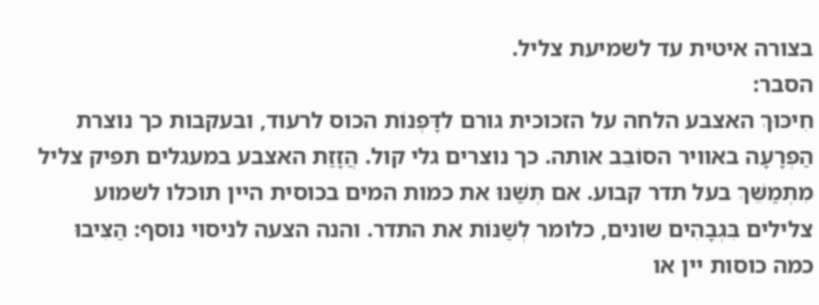בצורה איטית עד לשמיעת צליל.
הסבר:
חִיכּוּךְ האצבע הלחה על הזכוכית גורם לדָּפְנוֹת הכוס לרעוד, ובעקבות כך נוצרת הַפְרָעָה באוויר הסוֹבֵב אותה. כך נוצרים גלי קול. הֲזָזַת האצבע במעגלים תפיק צליל מִתְמַשֵּׁךְ בעל תדר קבוע. אם תְּשַׁנּוּ את כמות המים בכוסית היין תוכלו לשמוע צלילים בִּגְבָהִים שונים, כלומר לְשַׁנּוֹת את התדר. והנה הצעה לניסוי נוסף: הַצִּיבוּ כמה כוסות יין או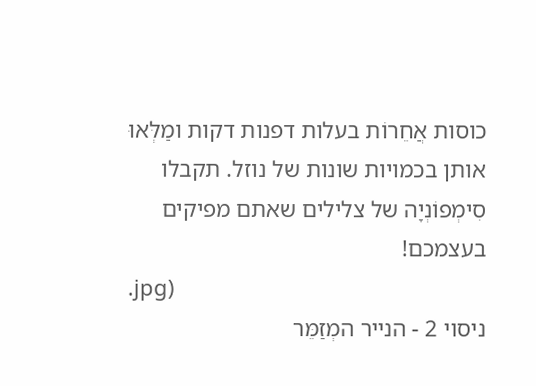כוסות אֲחֵרוֹת בעלות דפנות דקות ומַלְּאוּ אותן בכמויות שונות של נוזל. תקבלו סִימְפוֹנְיָה של צלילים שאתם מפיקים בעצמכם!
.jpg)
ניסוי 2 - הנייר המְזַמֵּר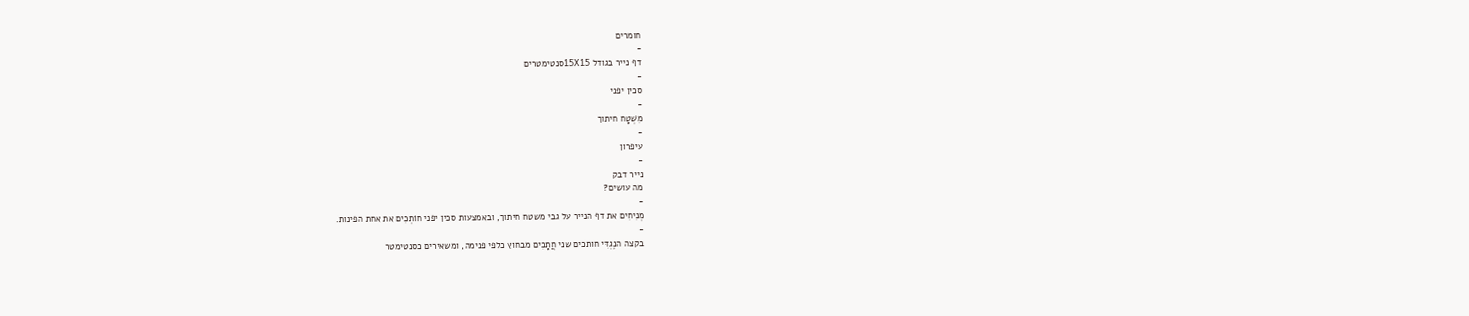חומרים
-
דף נייר בגודל 15X15סנטימטרים
-
סכין יפני
-
מִשְׁטָח חיתוך
-
עיפרון
-
נייר דבק
מה עושים?
-
מְנִיחִים את דף הנייר על גבי משטח חיתוך, ובאמצעות סכין יפני חוֹתְכִים את אחת הפינות.
-
בקצה הנֶגְדִּי חותכים שני חֲתָכִים מבחוץ כלפי פנימה, ומשאירים כסנטימטר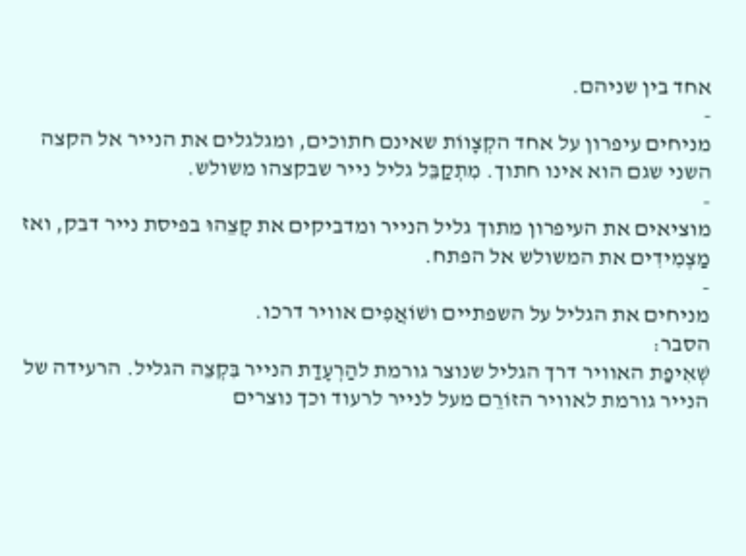אחד בין שניהם.
-
מניחים עיפרון על אחד הקְצָווֹת שאינם חתוכים, ומגלגלים את הנייר אל הקצה השני שגם הוא אינו חתוך. מִתְקַבֵּל גליל נייר שבקצהו משולש.
-
מוציאים את העיפרון מתוך גליל הנייר ומדביקים את קָצֵהוּ בפיסת נייר דבק, ואז מַצְמִידִים את המשולש אל הפתח.
-
מניחים את הגליל על השפתיים ושׁוֹאֲפִים אוויר דרכו.
הסבר:
שְׁאִיפַת האוויר דרך הגליל שנוצר גורמת להַרְעָדַת הנייר בִּקְצֵה הגליל. הרעידה של הנייר גורמת לאוויר הזוֹרֵם מעל לנייר לרעוד וכך נוצרים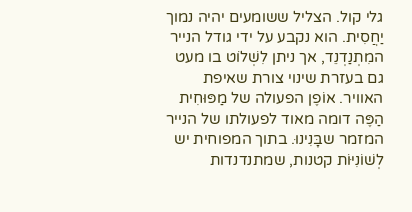גלי קול. הצליל ששומעים יהיה נמוך יַחֲסִית. הוא נקבע על ידי גודל הנייר המִתְנַדְנֵד, אך ניתן לִשְׁלוֹט בו מעט גם בעזרת שינוי צורת שאיפת האוויר. אוֹפֶן הפעולה של מַפּוּחִית הַפֶּה דומה מאוד לפעולתו של הנייר המזמר שבָּנִינוּ. בתוך המפוחית יש לְשׁוֹנִיּוֹת קטנות, שמתנדנדות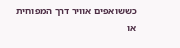כששואפים אוויר דרך המפוחית או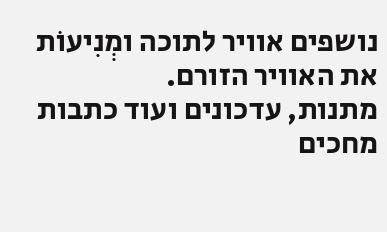נושפים אוויר לתוכה ומְנִיעוֹת את האוויר הזורם.
מתנות, עדכונים ועוד כתבות מחכים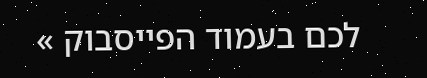לכם בעמוד הפייסבוק »